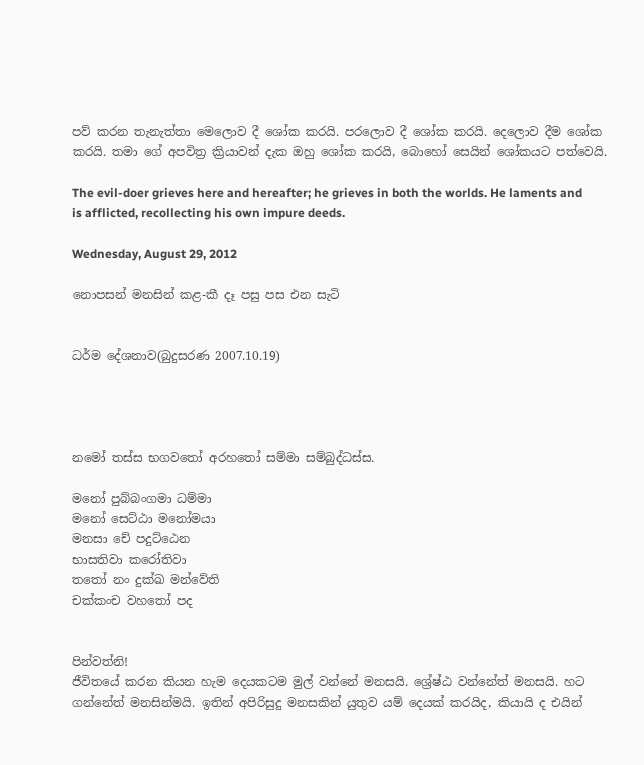පව් කරන තැනැත්තා මෙලොව දී ශෝක කරයි. පරලොව දී ශෝක කරයි. දෙලොව දීම ශෝක කරයි. තමා ගේ අපවිත්‍ර ක්‍රියාවන් දැක ඔහු ශෝක කරයි, බොහෝ සෙයින් ශෝකයට පත්වෙයි.

The evil-doer grieves here and hereafter; he grieves in both the worlds. He laments and is afflicted, recollecting his own impure deeds.

Wednesday, August 29, 2012

නොපසන් මනසින් කළ-කී දෑ පසු පස එන සැටි


ධර්ම දේශනාව(බුදුසරණ 2007.10.19)




නමෝ තස්ස භගවතෝ අරහතෝ සම්මා සම්බුද්ධස්ස.

මනෝ පුබ්බංගමා ධම්මා
මනෝ සෙට්ඨා මනෝමයා
මනසා චේ පදුට්ඨෙන
භාසතිවා කරෝතිවා
තතෝ නං දුක්ඛ මන්වේති
චක්කංච වහතෝ පද


පින්වත්නි!
ජීවිතයේ කරන කියන හැම දෙයකටම මුල් වන්නේ මනසයි. ශ්‍රේෂ්ඨ වන්නේත් මනසයි. හට ගන්නේත් මනසින්මයි. ඉතින් අපිරිසුදු මනසකින් යුතුව යම් දෙයක් කරයිද, කියායි ද එයින්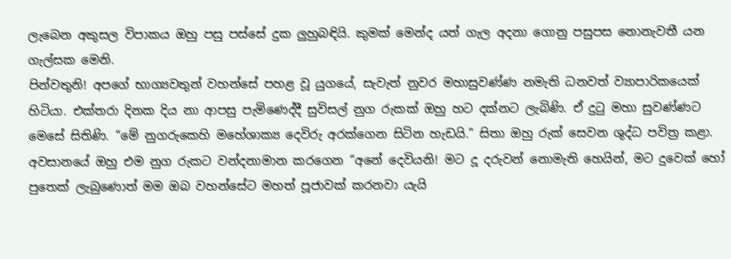ලැබෙන අකුසල විපාකය ඔහු පසු පස්සේ දුක ලුහුබඳියි. කුමක් මෙන්ද යත් ගැල අදනා ගොනු පසුපස නොනැවතී යන ගැල්සක මෙනි.
පින්වතුනි! අපගේ භාග්‍යවතුන් වහන්සේ පහළ වූ යුගයේ, සැවැත් නුවර මහාසුවණ්ණ නමැති ධනවත් ව්‍යාපාරිකයෙක් හිටියා. එක්තරා දිනක දිය නා ආපසු පැමිණෙද්දී සුවිසල් නුග රුකක් ඔහු හට දක්නට ලැබිණි. ඒ දුටු මහා සුවණ්ණට මෙසේ සිතිණි. “මේ නුගරුකෙහි මහේශාක්‍ය දෙවිරු අරක්ගෙන සිටින හැඩයි.” සිතා ඔහු රුක් සෙවන ශුද්ධ පවිත්‍ර කළා. අවසානයේ ඔහු එම නුග රුකට වන්දනාමාන කරගෙන “අනේ දෙවියනි! මට දූ දරුවන් නොමැති හෙයින්, මට දුවෙක් හෝ පුතෙක් ලැබුණොත් මම ඔබ වහන්සේට මහත් පූජාවක් කරනවා යැයි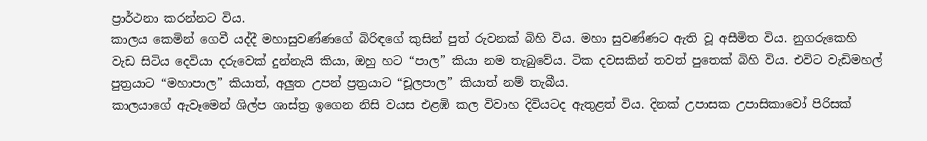ප්‍රාර්ථනා කරන්නට විය.
කාලය කෙමින් ගෙවී යද්දී මහාසුවණ්ණගේ බිරිඳගේ කුසින් පුත් රුවනක් බිහි විය. මහා සුවණ්ණට ඇති වූ අසීමිත විය. නුගරුකෙහි වැඩ සිටිය දෙවියා දරුවෙක් දුන්නැයි කියා, ඔහු හට “පාල” කියා නම තැබුවේය. ටික දවසකින් තවත් පුතෙක් බිහි විය. එවිට වැඩිමහල් පුත්‍රයාට “මහාපාල” කියාත්, අලුත උපන් ප්‍රත්‍රයාට “චූලපාල” කියාත් නම් තැබීය.
කාලයාගේ ඇවෑමෙන් ශිල්ප ශාස්ත්‍ර ඉගෙන නිසි වයස එළඹි කල විවාහ දිවියටද ඇතුළත් විය. දිනක් උපාසක උපාසිකාවෝ පිරිසක්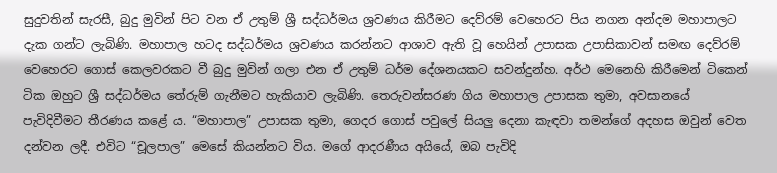සුදුවතින් සැරසී, බුදු මුවින් පිට වන ඒ උතුම් ශ්‍රී සද්ධර්මය ශ්‍රවණය කිරීමට දෙව්රම් වෙහෙරට පිය නගන අන්දම මහාපාලට දැක ගන්ට ලැබිණි. මහාපාල හටද සද්ධර්මය ශ්‍රවණය කරන්නට ආශාව ඇති වූ හෙයින් උපාසක උපාසිකාවන් සමඟ දෙව්රම් වෙහෙරට ගොස් කෙලවරකට වී බුදු මුවින් ගලා එන ඒ උතුම් ධර්ම දේශනයකට සවන්දුන්හ. අර්ථ මෙනෙහි කිරීමෙන් ටිකෙන් ටික ඔහුට ශ්‍රී සද්ධර්මය තේරුම් ගැනීමට හැකියාව ලැබිණි. තෙරුවන්සරණ ගිය මහාපාල උපාසක තුමා, අවසානයේ පැවිදිවීමට තීරණය කළේ ය. “මහාපාල” උපාසක තුමා, ගෙදර ගොස් පවුලේ සියලු දෙනා කැඳවා තමන්ගේ අදහස ඔවුන් වෙත දන්වන ලදී. එවිට “චූලපාල” මෙසේ කියන්නට විය. මගේ ආදරණීය අයියේ, ඔබ පැවිදි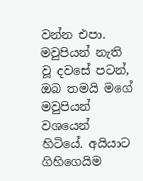වන්න එපා. මවුපියන් නැති වූ දවසේ පටන්, ඔබ තමයි මගේ මවුපියන් වශයෙන් හිටියේ. අයියාට ගිහිගෙයිම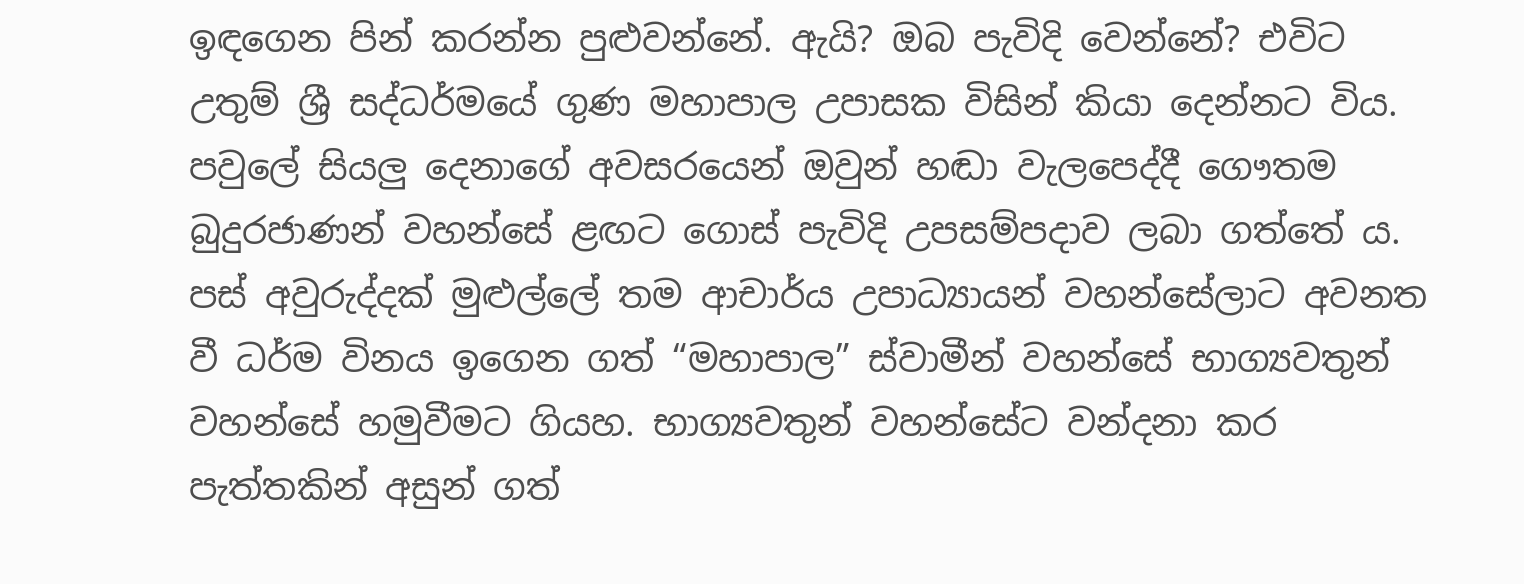ඉඳගෙන පින් කරන්න පුළුවන්නේ. ඇයි? ඔබ පැවිදි වෙන්නේ? එවිට උතුම් ශ්‍රී සද්ධර්මයේ ගුණ මහාපාල උපාසක විසින් කියා දෙන්නට විය. පවුලේ සියලු දෙනාගේ අවසරයෙන් ඔවුන් හඬා වැලපෙද්දී ගෞතම බුදුරජාණන් වහන්සේ ළඟට ගොස් පැවිදි උපසම්පදාව ලබා ගත්තේ ය.
පස් අවුරුද්දක් මුළුල්ලේ තම ආචාර්ය උපාධ්‍යායන් වහන්සේලාට අවනත වී ධර්ම විනය ඉගෙන ගත් “මහාපාල” ස්වාමීන් වහන්සේ භාග්‍යවතුන් වහන්සේ හමුවීමට ගියහ. භාග්‍යවතුන් වහන්සේට වන්දනා කර පැත්තකින් අසුන් ගත්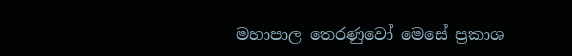මහාපාල තෙරණුවෝ මෙසේ ප්‍රකාශ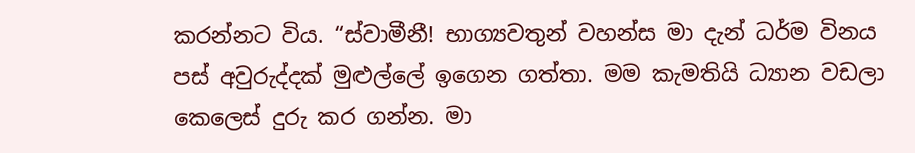කරන්නට විය. “ස්වාමීනී! භාග්‍යවතුන් වහන්ස මා දැන් ධර්ම විනය පස් අවුරුද්දක් මුළුල්ලේ ඉගෙන ගත්තා. මම කැමතියි ධ්‍යාන වඩලා කෙලෙස් දුරු කර ගන්න. මා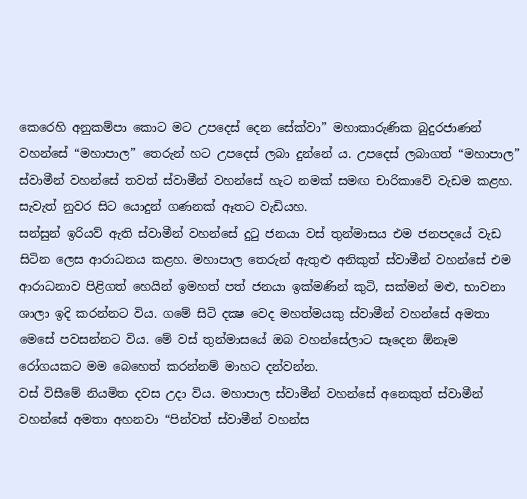කෙරෙහි අනුකම්පා කොට මට උපදෙස් දෙන සේක්වා” මහාකාරුණික බුදුරජාණන් වහන්සේ “මහාපාල” තෙරුන් හට උපදෙස් ලබා දුන්නේ ය. උපදෙස් ලබාගත් “මහාපාල” ස්වාමීන් වහන්සේ තවත් ස්වාමීන් වහන්සේ හැට නමක් සමඟ චාරිකාවේ වැඩම කළහ. සැවැත් නුවර සිට යොදුන් ගණනක් ඈතට වැඩියහ.
සන්සුන් ඉරියව් ඇති ස්වාමීන් වහන්සේ දුටු ජනයා වස් තුන්මාසය එම ජනපදයේ වැඩ සිටින ලෙස ආරාධනය කළහ. මහාපාල තෙරුන් ඇතුළු අනිකුත් ස්වාමීන් වහන්සේ එම ආරාධනාව පිළිගත් හෙයින් ඉමහත් පත් ජනයා ඉක්මණින් කුටි, සක්මන් මළු, භාවනා ශාලා ඉදි කරන්නට විය. ගමේ සිටි දක්‍ෂ වෙද මහත්මයකු ස්වාමීන් වහන්සේ අමතා මෙසේ පවසන්නට විය. මේ වස් තුන්මාසයේ ඔබ වහන්සේලාට සෑදෙන ඕනෑම රෝගයකට මම බෙහෙත් කරන්නම් මාහට දන්වන්න.
වස් විසීමේ නියමිත දවස උදා විය. මහාපාල ස්වාමීන් වහන්සේ අනෙකුත් ස්වාමීන් වහන්සේ අමතා අහනවා “පින්වත් ස්වාමීන් වහන්ස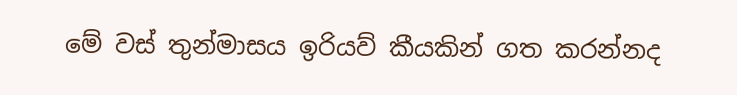මේ වස් තුන්මාසය ඉරියව් කීයකින් ගත කරන්නද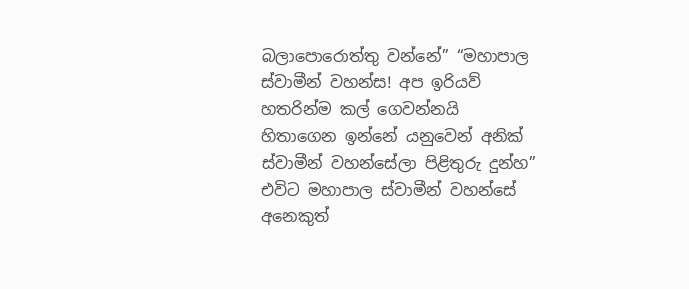බලාපොරොත්තු වන්නේ” “මහාපාල ස්වාමීන් වහන්ස! අප ඉරියව් හතරින්ම කල් ගෙවන්නයි හිතාගෙන ඉන්නේ යනුවෙන් අනික් ස්වාමීන් වහන්සේලා පිළිතුරු දුන්හ” එවිට මහාපාල ස්වාමීන් වහන්සේ අනෙකුත්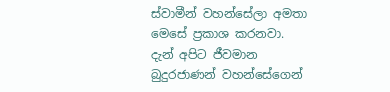ස්වාමීන් වහන්සේලා අමතා මෙසේ ප්‍රකාශ කරනවා.
දැන් අපිට ජීවමාන බුදුරජාණන් වහන්සේගෙන්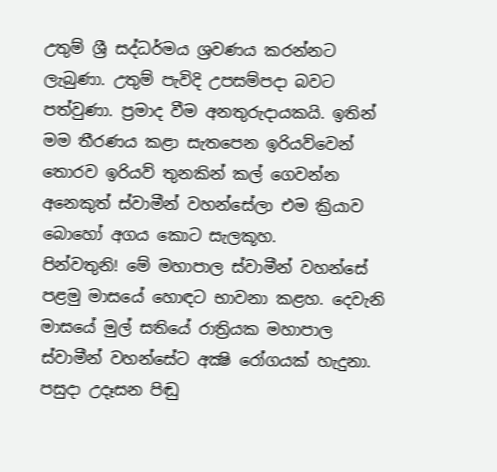උතුම් ශ්‍රී සද්ධර්මය ශ්‍රවණය කරන්නට ලැබුණා. උතුම් පැවිදි උපසම්පදා බවට පත්වුණා. ප්‍රමාද වීම අනතුරුදායකයි. ඉතින් මම තීරණය කළා සැතපෙන ඉරියව්වෙන් තොරව ඉරියව් තුනකින් කල් ගෙවන්න අනෙකුත් ස්වාමීන් වහන්සේලා එම ක්‍රියාව බොහෝ අගය කොට සැලකූහ.
පින්වතුනි! මේ මහාපාල ස්වාමීන් වහන්සේ පළමු මාසයේ හොඳට භාවනා කළහ. දෙවැනි මාසයේ මුල් සතියේ රාත්‍රියක මහාපාල ස්වාමීන් වහන්සේට අක්‍ෂි රෝගයක් හැදුනා. පසුදා උදෑසන පිඬු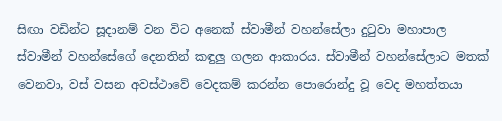සිඟා වඩින්ට සූදානම් වන විට අනෙක් ස්වාමීන් වහන්සේලා දුටුවා මහාපාල ස්වාමීන් වහන්සේගේ දෙනතින් කඳුලු ගලන ආකාරය. ස්වාමීන් වහන්සේලාට මතක් වෙනවා, වස් වසන අවස්ථාවේ වෙදකම් කරන්න පොරොන්දු වූ වෙද මහත්තයා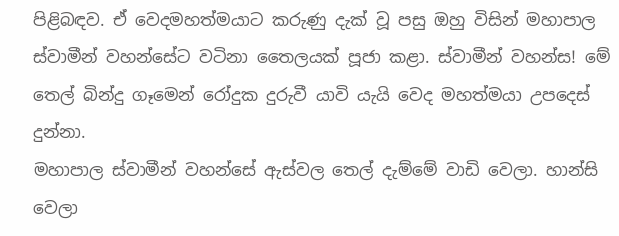පිළිබඳව. ඒ වෙදමහත්මයාට කරුණු දැක් වූ පසු ඔහු විසින් මහාපාල ස්වාමීන් වහන්සේට වටිනා තෛලයක් පූජා කළා. ස්වාමීන් වහන්ස! මේ තෙල් බින්දු ගෑමෙන් රෝදුක දුරුවී යාවි යැයි වෙද මහත්මයා උපදෙස් දුන්නා.
මහාපාල ස්වාමීන් වහන්සේ ඇස්වල තෙල් දැම්මේ වාඩි වෙලා. හාන්සි වෙලා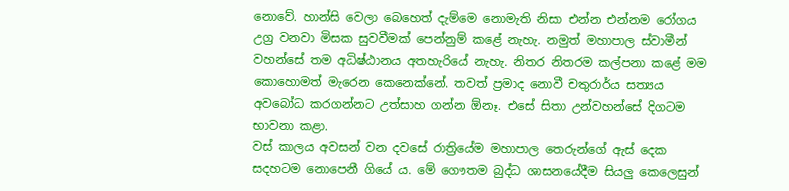නොවේ. හාන්සි වෙලා බෙහෙත් දැම්මෙ නොමැති නිසා එන්න එන්නම රෝගය උග්‍ර වනවා මිසක සුවවීමක් පෙන්නුම් කළේ නැහැ. නමුත් මහාපාල ස්වාමීන් වහන්සේ තම අධිෂ්ඨානය අතහැරියේ නැහැ. නිතර නිතරම කල්පනා කළේ මම කොහොමත් මැරෙන කෙනෙක්නේ. තවත් ප්‍රමාද නොවී චතුරාර්ය සත්‍යය අවබෝධ කරගන්නට උත්සාහ ගන්න ඕනෑ. එසේ සිතා උන්වහන්සේ දිගටම භාවනා කළා.
වස් කාලය අවසන් වන දවසේ රාත්‍රියේම මහාපාල තෙරුන්ගේ ඇස් දෙක සදහටම නොපෙනී ගියේ ය. මේ ගෞතම බුද්ධ ශාසනයේදීම සියලු කෙලෙසුන්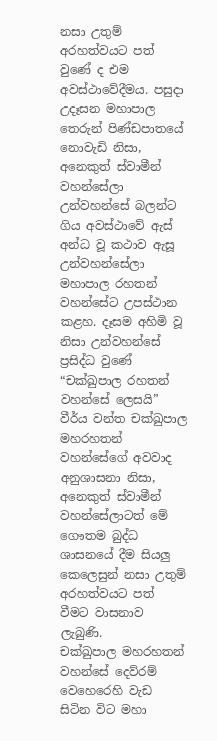නසා උතුම් අරහත්වයට පත් වුණේ ද එම අවස්ථාවේදීමය. පසුදා උදෑසන මහාපාල තෙරුන් පිණ්ඩපාතයේ නොවැඩි නිසා, අනෙකුත් ස්වාමීන් වහන්සේලා උන්වහන්සේ බලන්ට ගිය අවස්ථාවේ ඇස් අන්ධ වූ කථාව ඇසූ උන්වහන්සේලා මහාපාල රහතන් වහන්සේට උපස්ථාන කළහ. දෑසම අහිමි වූ නිසා උන්වහන්සේ ප්‍රසිද්ධ වුණේ “චක්ඛුපාල රහතන් වහන්සේ ලෙසයි” වීර්ය වන්ත චක්ඛුපාල මහරහතන් වහන්සේගේ අවවාද අනුශාසනා නිසා, අනෙකුත් ස්වාමීන් වහන්සේලාටත් මේ ගෞතම බුද්ධ ශාසනයේ දීම සියලු කෙලෙසුන් නසා උතුම් අරහත්වයට පත් වීමට වාසනාව ලැබුණි.
චක්ඛුපාල මහරහතන් වහන්සේ දෙව්රම් වෙහෙරෙහි වැඩ සිටින විට මහා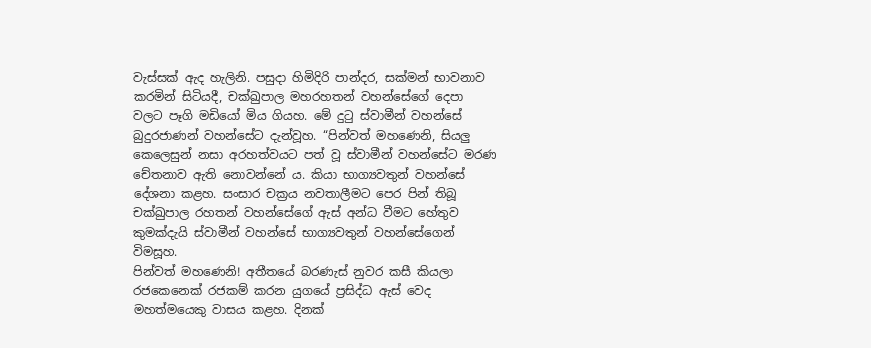වැස්සක් ඇද හැලිනි. පසුදා හිමිදිරි පාන්දර, සක්මන් භාවනාව කරමින් සිටියදී, චක්ඛුපාල මහරහතන් වහන්සේගේ දෙපා වලට පෑගි මඩියෝ මිය ගියහ. මේ දුටු ස්වාමීන් වහන්සේ බුදුරජාණන් වහන්සේට දැන්වූහ. “පින්වත් මහණෙනි, සියලු කෙලෙසුන් නසා අරහත්වයට පත් වූ ස්වාමීන් වහන්සේට මරණ චේතනාව ඇති නොවන්නේ ය. කියා භාග්‍යවතුන් වහන්සේ දේශනා කළහ. සංසාර චක්‍රය නවතාලීමට පෙර පින් තිබූ චක්ඛුපාල රහතන් වහන්සේගේ ඇස් අන්ධ වීමට හේතුව කුමක්දැයි ස්වාමීන් වහන්සේ භාග්‍යවතුන් වහන්සේගෙන් විමසූහ.
පින්වත් මහණෙනි! අතීතයේ බරණැස් නුවර කසී කියලා රජකෙනෙක් රජකම් කරන යුගයේ ප්‍රසිද්ධ ඇස් වෙද මහත්මයෙකු වාසය කළහ. දිනක්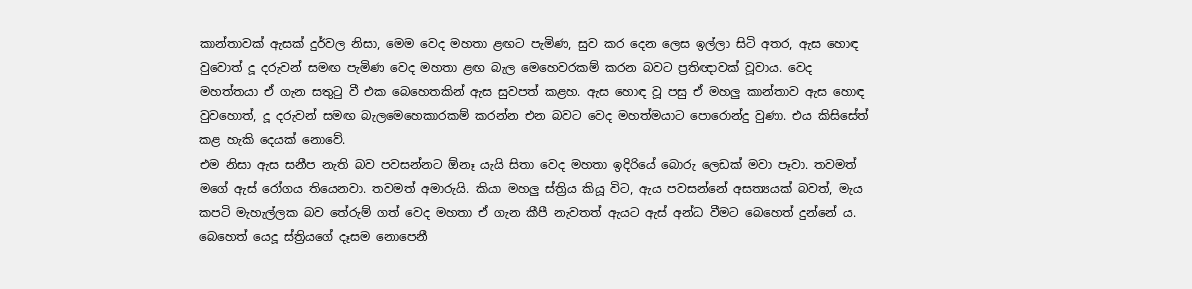කාන්තාවක් ඇසක් දුර්වල නිසා, මෙම වෙද මහතා ළඟට පැමිණ, සුව කර දෙන ලෙස ඉල්ලා සිටි අතර, ඇස හොඳ වුවොත් දූ දරුවන් සමඟ පැමිණ වෙද මහතා ළඟ බැල මෙහෙවරකම් කරන බවට ප්‍රතිඥාවක් වූවාය. වෙද මහත්තයා ඒ ගැන සතුටු වී එක බෙහෙතකින් ඇස සුවපත් කළහ. ඇස හොඳ වූ පසු ඒ මහලු කාන්තාව ඇස හොඳ වුවහොත්, දූ දරුවන් සමඟ බැලමෙහෙකාරකම් කරන්න එන බවට වෙද මහත්මයාට පොරොන්දු වුණා. එය කිසිසේත් කළ හැකි දෙයක් නොවේ.
එම නිසා ඇස සනීප නැති බව පවසන්නට ඕනෑ යැයි සිතා වෙද මහතා ඉදිරියේ බොරු ලෙඩක් මවා පෑවා. තවමත් මගේ ඇස් රෝගය තියෙනවා. තවමත් අමාරුයි. කියා මහලු ස්ත්‍රිය කියූ විට, ඇය පවසන්නේ අසත්‍යයක් බවත්, මැය කපටි මැහැල්ලක බව තේරුම් ගත් වෙද මහතා ඒ ගැන කීපී නැවතත් ඇයට ඇස් අන්ධ වීමට බෙහෙත් දුන්නේ ය. බෙහෙත් යෙදූ ස්ත්‍රියගේ දෑසම නොපෙනී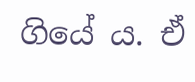ගියේ ය. ඒ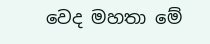වෙද මහතා මේ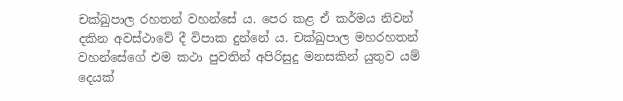චක්ඛුපාල රහතන් වහන්සේ ය. පෙර කළ ඒ කර්මය නිවන් දකින අවස්ථාවේ දී විපාක දුන්නේ ය. චක්ඛුපාල මහරහතන් වහන්සේගේ එම කථා පුවතින් අපිරිසුදු මනසකින් යුතුව යම් දෙයක්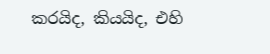කරයිද, කියයිද, එහි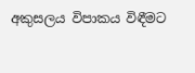අකුසලය විපාකය විඳීමට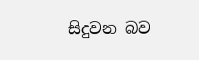සිදුවන බව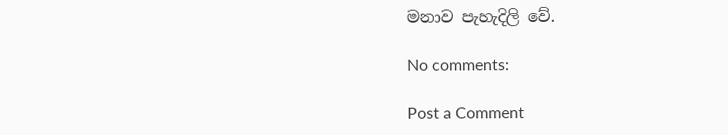මනාව පැහැදිලි වේ.

No comments:

Post a Comment